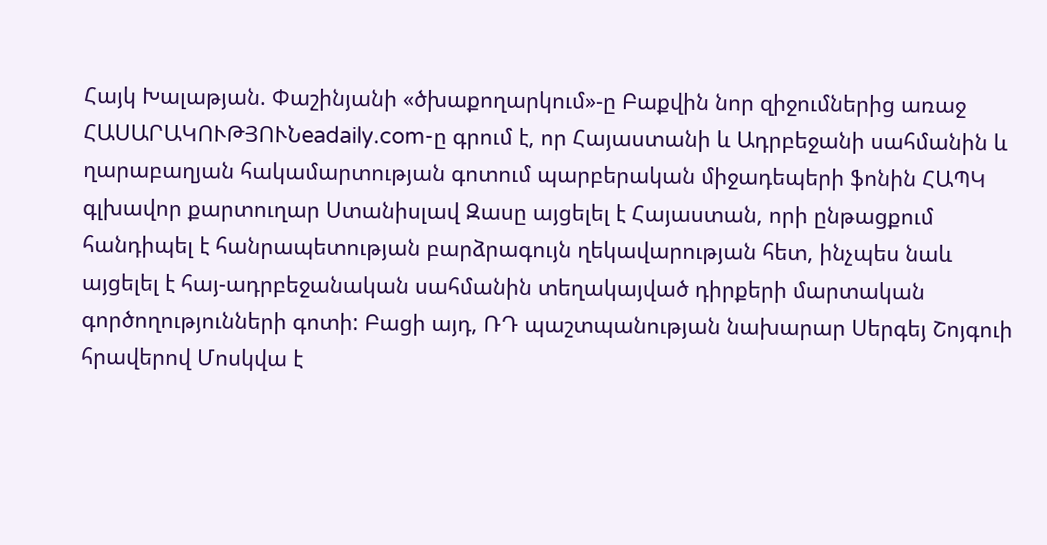Հայկ Խալաթյան. Փաշինյանի «ծխաքողարկում»-ը Բաքվին նոր զիջումներից առաջ
ՀԱՍԱՐԱԿՈՒԹՅՈՒՆeadaily.com-ը գրում է, որ Հայաստանի և Ադրբեջանի սահմանին և ղարաբաղյան հակամարտության գոտում պարբերական միջադեպերի ֆոնին ՀԱՊԿ գլխավոր քարտուղար Ստանիսլավ Զասը այցելել է Հայաստան, որի ընթացքում հանդիպել է հանրապետության բարձրագույն ղեկավարության հետ, ինչպես նաև այցելել է հայ-ադրբեջանական սահմանին տեղակայված դիրքերի մարտական գործողությունների գոտի: Բացի այդ, ՌԴ պաշտպանության նախարար Սերգեյ Շոյգուի հրավերով Մոսկվա է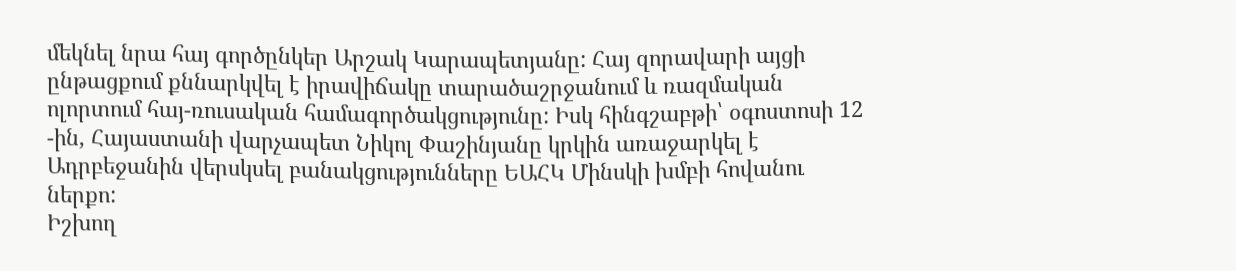մեկնել նրա հայ գործընկեր Արշակ Կարապետյանը: Հայ զորավարի այցի ընթացքում քննարկվել է իրավիճակը տարածաշրջանում և ռազմական ոլորտում հայ-ռուսական համագործակցությունը: Իսկ հինգշաբթի՝ օգոստոսի 12 -ին, Հայաստանի վարչապետ Նիկոլ Փաշինյանը կրկին առաջարկել է Ադրբեջանին վերսկսել բանակցությունները ԵԱՀԿ Մինսկի խմբի հովանու ներքո:
Իշխող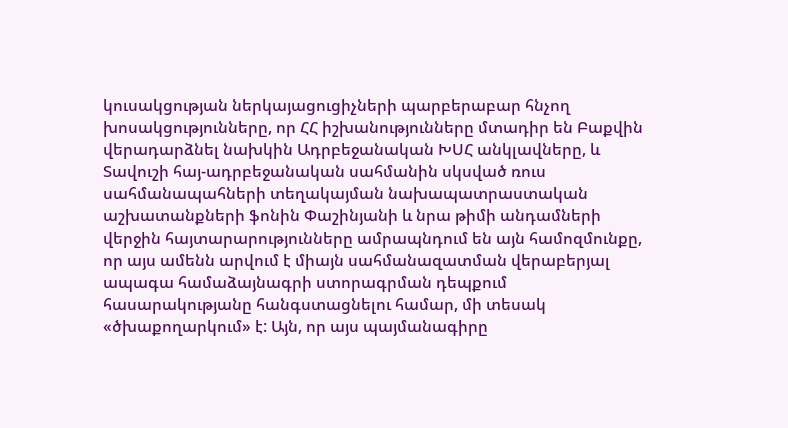կուսակցության ներկայացուցիչների պարբերաբար հնչող խոսակցությունները, որ ՀՀ իշխանությունները մտադիր են Բաքվին վերադարձնել նախկին Ադրբեջանական ԽՍՀ անկլավները, և Տավուշի հայ-ադրբեջանական սահմանին սկսված ռուս սահմանապահների տեղակայման նախապատրաստական աշխատանքների ֆոնին Փաշինյանի և նրա թիմի անդամների վերջին հայտարարությունները ամրապնդում են այն համոզմունքը, որ այս ամենն արվում է միայն սահմանազատման վերաբերյալ ապագա համաձայնագրի ստորագրման դեպքում հասարակությանը հանգստացնելու համար, մի տեսակ «ծխաքողարկում» է: Այն, որ այս պայմանագիրը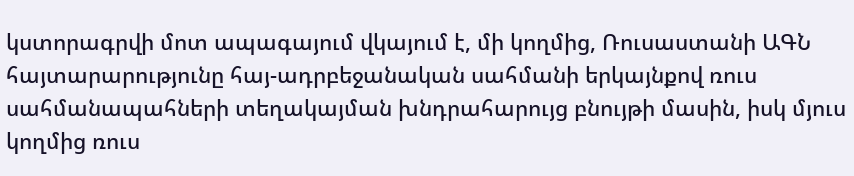կստորագրվի մոտ ապագայում վկայում է, մի կողմից, Ռուսաստանի ԱԳՆ հայտարարությունը հայ-ադրբեջանական սահմանի երկայնքով ռուս սահմանապահների տեղակայման խնդրահարույց բնույթի մասին, իսկ մյուս կողմից ռուս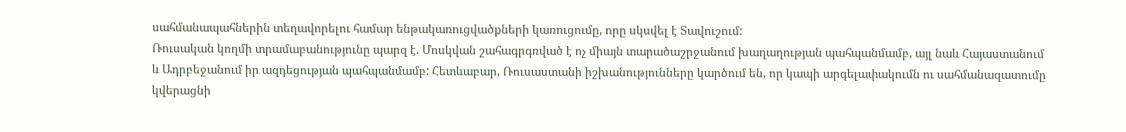սահմանապահներին տեղավորելու համար ենթակառուցվածքների կառուցումը, որը սկսվել է Տավուշում:
Ռուսական կողմի տրամաբանությունը պարզ է. Մոսկվան շահագրգռված է ոչ միայն տարածաշրջանում խաղաղության պահպանմամբ, այլ նաև Հայաստանում և Ադրբեջանում իր ազդեցության պահպանմամբ: Հետևաբար, Ռուսաստանի իշխանությունները կարծում են, որ կապի արգելափակումն ու սահմանազատումը կվերացնի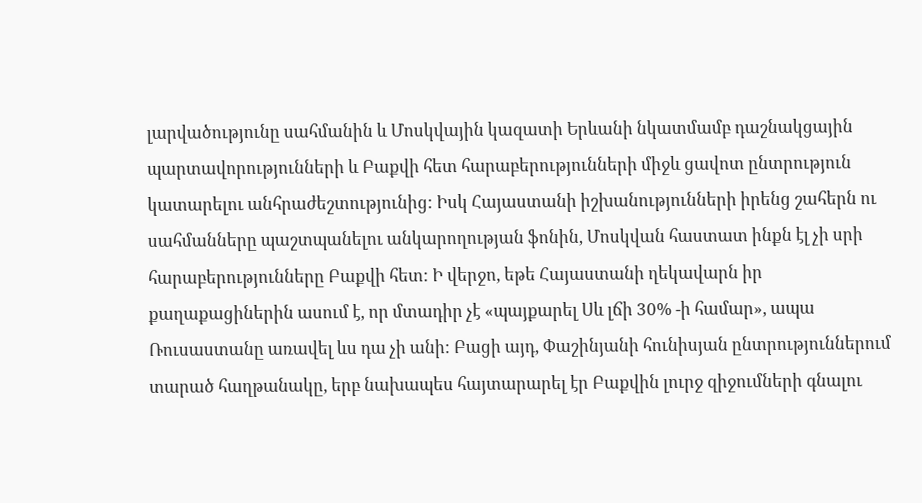լարվածությունը սահմանին և Մոսկվային կազատի Երևանի նկատմամբ դաշնակցային պարտավորությունների և Բաքվի հետ հարաբերությունների միջև ցավոտ ընտրություն կատարելու անհրաժեշտությունից: Իսկ Հայաստանի իշխանությունների իրենց շահերն ու սահմանները պաշտպանելու անկարողության ֆոնին, Մոսկվան հաստատ ինքն էլ չի սրի հարաբերությունները Բաքվի հետ: Ի վերջո, եթե Հայաստանի ղեկավարն իր քաղաքացիներին ասում է, որ մտադիր չէ «պայքարել Սև լճի 30% -ի համար», ապա Ռուսաստանը առավել ևս դա չի անի: Բացի այդ, Փաշինյանի հունիսյան ընտրություններում տարած հաղթանակը, երբ նախապես հայտարարել էր Բաքվին լուրջ զիջումների գնալու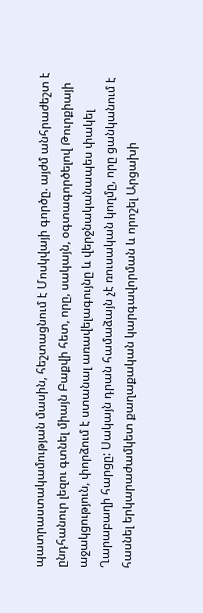պատրաստակամության մասին, հեշտացնում է Մոսկվայի գործը. այժմ անհրաժեշտ է ընդհանուր լեզու գտնել միայն Բաքվի հետ, որը, սակայն, օգտագործելով Թուրքիայի աջակցություն, փորձում է ստանալ առավելագույնը և վերջնականապես փակել Ղարաբաղի հարցը: Սակայն դրան համաձայն չէ ռուսական կողմը, որը ցանկանում է հասնել երկարաժամկետ քաղաքական կարգավորման և որոշել Արցախի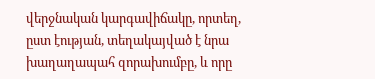վերջնական կարգավիճակը, որտեղ, ըստ էության, տեղակայված է նրա խաղաղապահ զորախումբը, և որը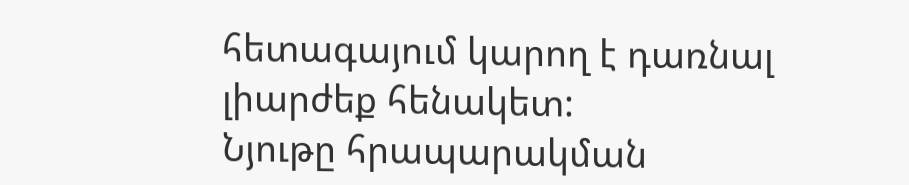հետագայում կարող է դառնալ լիարժեք հենակետ:
Նյութը հրապարակման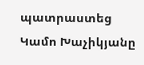պատրաստեց Կամո Խաչիկյանը